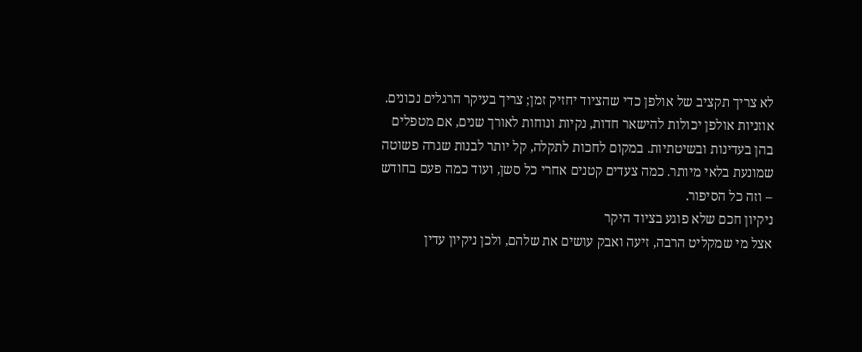לא צריך תקציב של אולפן כדי שהציוד יחזיק זמן; צריך בעיקר הרגלים נכונים. אוזניות אולפן יכולות להישאר חדות, נקיות ונוחות לאורך שנים, אם מטפלים בהן בעדינות ובשיטתיות. במקום לחכות לתקלה, קל יותר לבנות שגרה פשוטה שמונעת בלאי מיותר. כמה צעדים קטנים אחרי כל סשן, ועוד כמה פעם בחודש – וזה כל הסיפור.
ניקיון חכם שלא פוגע בציוד היקר
אצל מי שמקליט הרבה, זיעה ואבק עושים את שלהם, ולכן ניקיון עדין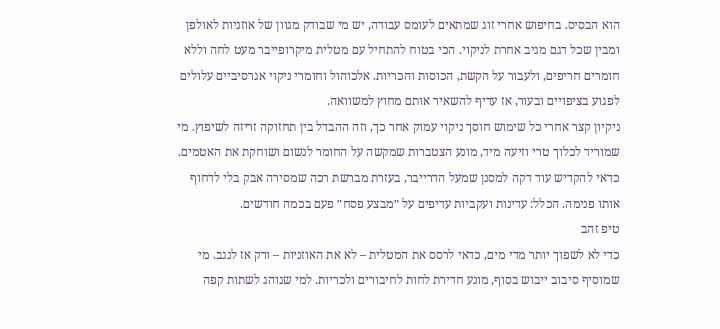הוא הבסיס. בחיפוש אחרי זוג שמתאים לעומס עבודה, יש מי שבודק מגוון של אוזניות לאולפן ומבין שכל דגם מגיב אחרת לניקוי. הכי בטוח להתחיל עם מטלית מיקרופייבר מעט לחה וללא חומרים חריפים, ולעבור על הקשת, הכוסות והכריות. אלכוהול וחומרי ניקוי אגרסיביים עלולים לפגוע בציפויים ובעור, אז עדיף להשאיר אותם מחוץ למשוואה.
ניקיון קצר אחרי כל שימוש חוסך ניקוי עמוק אחר כך, וזה ההבדל בין תחזוקה זריזה לשיפוץ. מי שמוריד לכלוך טרי וזיעה מיד, מונע הצטברות שמקשה על החומר לנשום ושוחקת את האטמים. כדאי להקדיש עוד דקה למסנן שמעל הדרייבר, בעזרת מברשת רכה שמסירה אבק בלי לדחוף אותו פנימה. הכלל: עדינות ועקביות עדיפים על ״מבצע פסח״ פעם בכמה חודשים.
טיפ זהב
כדי לא לשפוך יותר מדי מים, כדאי לרסס את המטלית – לא את האוזניות – ורק אז לנגב. מי שמוסיף סיבוב ייבוש בסוף, מונע חדירת לחות לחיבורים ולכריות. למי שנוהג לשתות קפה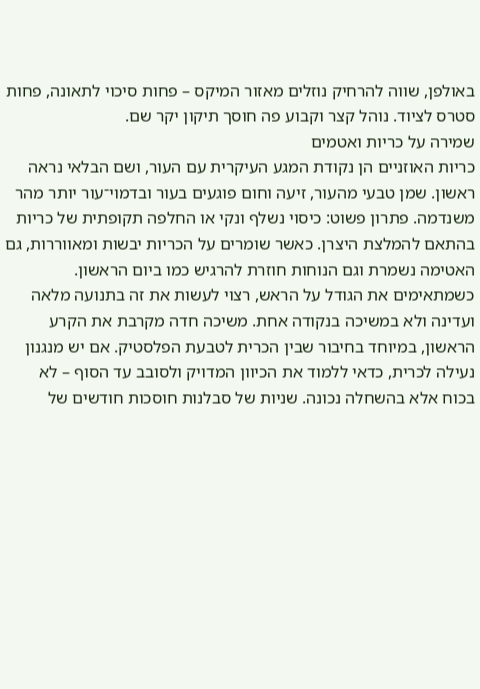באולפן, שווה להרחיק נוזלים מאזור המיקס – פחות סיכוי לתאונה, פחות סטרס לציוד. נוהל קצר וקבוע פה חוסך תיקון יקר שם.
שמירה על כריות ואטמים
כריות האוזניים הן נקודת המגע העיקרית עם העור, ושם הבלאי נראה ראשון. שמן טבעי מהעור, זיעה וחום פוגעים בעור ובדמוי־עור יותר מהר משנדמה. פתרון פשוט: כיסוי נשלף ונקי או החלפה תקופתית של כריות בהתאם להמלצת היצרן. כאשר שומרים על הכריות יבשות ומאווררות, גם האטימה נשמרת וגם הנוחות חוזרת להרגיש כמו ביום הראשון.
כשמתאימים את הגודל על הראש, רצוי לעשות את זה בתנועה מלאה ועדינה ולא במשיכה בנקודה אחת. משיכה חדה מקרבת את הקרע הראשון, במיוחד בחיבור שבין הכרית לטבעת הפלסטיק. אם יש מנגנון נעילה לכרית, כדאי ללמוד את הכיוון המדויק ולסובב עד הסוף – לא בכוח אלא בהשחלה נכונה. שניות של סבלנות חוסכות חודשים של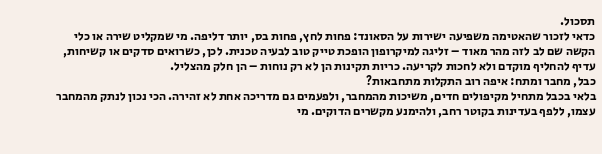תסכול.
כדאי לזכור שהאטימה משפיעה ישירות על הסאונד: פחות לחץ, פחות בס, יותר דליפה. מי שמקליט שירה או כלי הקשה שם לב לזה מהר מאוד – זליגה למיקרופון הופכת טייק טוב לבעיה טכנית. לכן, כשרואים סדקים או קשיחות, עדיף להחליף מוקדם ולא לחכות לקריעה. כריות תקינות הן לא רק נוחות – הן חלק מהצליל.
כבל, מחבר ומתח: איפה רוב התקלות מתחבאות?
בלאי בכבל מתחיל מקיפולים חדים, משיכות מהמחבר, ולפעמים גם מדריכה אחת לא זהירה. הכי נכון לנתק מהמחבר עצמו, ללפף בעדינות בקוטר רחב, ולהימנע מקשרים הדוקים. מי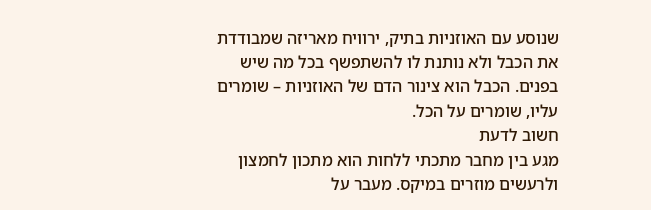שנוסע עם האוזניות בתיק, ירוויח מאריזה שמבודדת את הכבל ולא נותנת לו להשתפשף בכל מה שיש בפנים. הכבל הוא צינור הדם של האוזניות – שומרים עליו, שומרים על הכל.
חשוב לדעת
מגע בין מחבר מתכתי ללחות הוא מתכון לחמצון ולרעשים מוזרים במיקס. מעבר על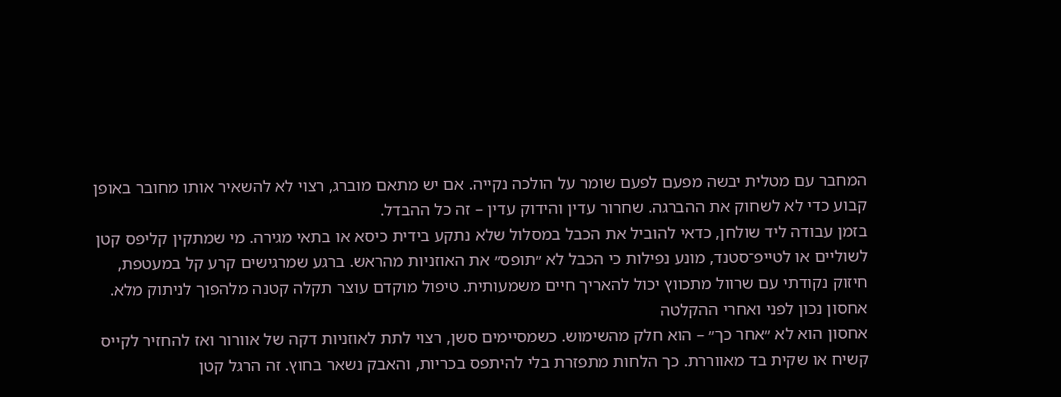המחבר עם מטלית יבשה מפעם לפעם שומר על הולכה נקייה. אם יש מתאם מוברג, רצוי לא להשאיר אותו מחובר באופן קבוע כדי לא לשחוק את ההברגה. שחרור עדין והידוק עדין – זה כל ההבדל.
בזמן עבודה ליד שולחן, כדאי להוביל את הכבל במסלול שלא נתקע בידית כיסא או בתאי מגירה. מי שמתקין קליפס קטן לשוליים או לטייפ־סטנד, מונע נפילות כי הכבל לא ״תופס״ את האוזניות מהראש. ברגע שמרגישים קרע קל במעטפת, חיזוק נקודתי עם שרוול מתכווץ יכול להאריך חיים משמעותית. טיפול מוקדם עוצר תקלה קטנה מלהפוך לניתוק מלא.
אחסון נכון לפני ואחרי ההקלטה
אחסון הוא לא ״אחר כך״ – הוא חלק מהשימוש. כשמסיימים סשן, רצוי לתת לאוזניות דקה של אוורור ואז להחזיר לקייס קשיח או שקית בד מאווררת. כך הלחות מתפזרת בלי להיתפס בכריות, והאבק נשאר בחוץ. זה הרגל קטן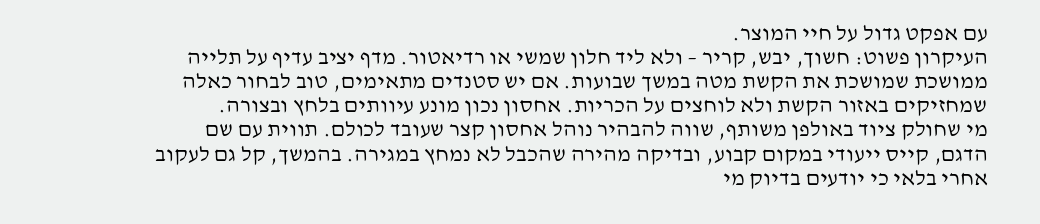עם אפקט גדול על חיי המוצר.
העיקרון פשוט: חשוך, יבש, קריר – ולא ליד חלון שמשי או רדיאטור. מדף יציב עדיף על תלייה ממושכת שמושכת את הקשת מטה במשך שבועות. אם יש סטנדים מתאימים, טוב לבחור כאלה שמחזיקים באזור הקשת ולא לוחצים על הכריות. אחסון נכון מונע עיוותים בלחץ ובצורה.
מי שחולק ציוד באולפן משותף, שווה להבהיר נוהל אחסון קצר שעובד לכולם. תווית עם שם הדגם, קייס ייעודי במקום קבוע, ובדיקה מהירה שהכבל לא נמחץ במגירה. בהמשך, קל גם לעקוב אחרי בלאי כי יודעים בדיוק מי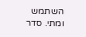השתמש ומתי. סדר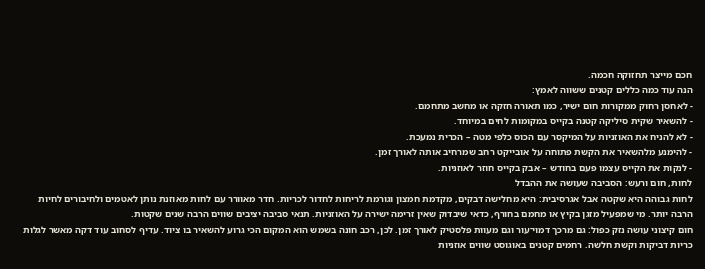חכם מייצר תחזוקה חכמה.
הנה עוד כמה כללים קטנים ששווה לאמץ:
- לאחסן רחוק ממקורות חום ישיר, כמו תאורה חזקה או מחשב מתחמם.
- להשאיר שקית סיליקה קטנה בקייס במקומות לחים במיוחד.
- לא להניח את האוזניות על המיקסר עם הכוס כלפי מטה – הכרית נמעכת.
- להימנע מלהשאיר את הקשת פתוחה על אובייקט רחב שמרחיב אותה לאורך זמן.
- לנקות את הקייס עצמו פעם בחודש – אבק בקייס חוזר לאוזניות.
לחות, חום ורעש: הסביבה שעושה את ההבדל
לחות גבוהה היא שקטה אבל אגרסיבית: היא מחלישה דבקים, מקדמת חמצון וגורמת לריחות לחדור לכריות. חדר מאוורר עם לחות מאוזנת נותן לאטמים ולחיבורים לחיות הרבה יותר. מי שמפעיל מזגן בקיץ או מחמם בחורף, כדאי שיבדוק שאין זרימה ישירה על האוזניות. תנאי סביבה יציבים שווים הרבה שנים שקטות.
חום קיצוני עושה נזק כפול: גם מרכך דמוי־עור וגם מעוות פלסטיק לאורך זמן. לכן, רכב חונה בשמש הוא המקום הכי גרוע להשאיר בו ציוד. עדיף לסחוב עוד דקה מאשר לגלות כריות דביקות וקשת חלשה. רחמים קטנים באוגוסט שווים אוזניות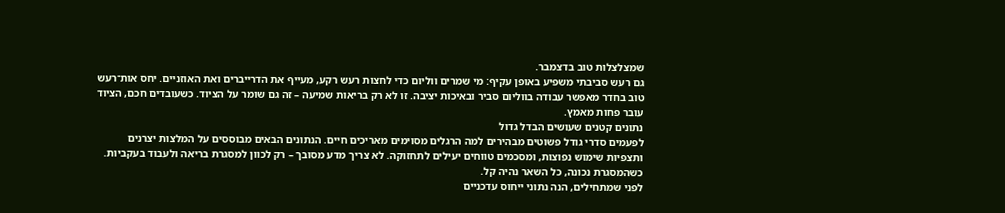שמצלצלות טוב בדצמבר.
גם רעש סביבתי משפיע באופן עקיף: מי שמרים ווליום כדי לחצות רעש רקע, מעייף את הדרייברים ואת האוזניים. יחס אות־רעש טוב בחדר מאפשר עבודה בווליום סביר ובאיכות יציבה. זו לא רק בריאות שמיעה – זה גם שומר על הציוד. כשעובדים חכם, הציוד עובר פחות מאמץ.
נתונים קטנים שעושים הבדל גדול
לפעמים סדרי גודל פשוטים מבהירים למה הרגלים מסוימים מאריכים חיים. הנתונים הבאים מבוססים על המלצות יצרנים ותצפיות שימוש נפוצות, ומסכמים טווחים יעילים לתחזוקה. לא צריך מדע מסובך – רק לכוון למסגרת בריאה ולעבוד בעקביות. כשהמסגרת נכונה, כל השאר נהיה קל.
לפני שמתחילים, הנה נתוני ייחוס עדכניים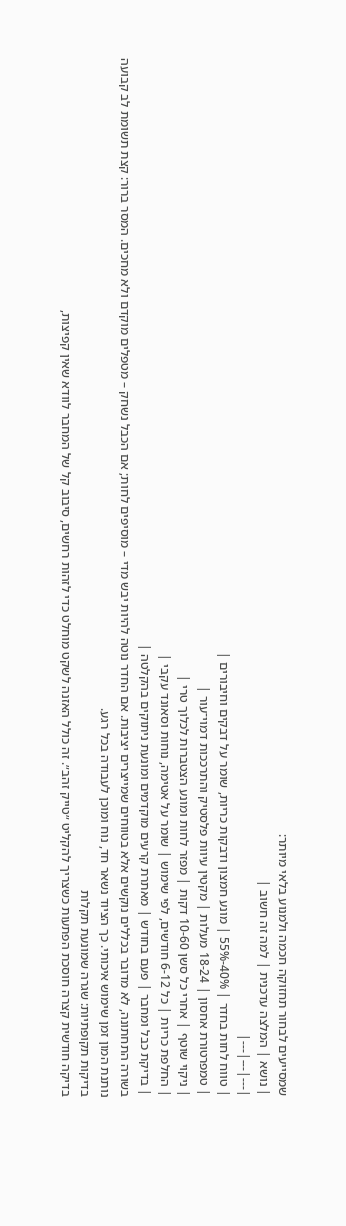שמסייעים לבחור תחזוקה חכמה ולמנוע בלאי מיותר:
| נושא | המלצה עדכנית | למה זה חשוב |
|---|---|---|
| טווח לחות בחדר | 40%-55% | מונע חמצון ודבקות כריות, שומר על דבקים וחיבורים |
| טמפרטורת אחסון | 18-24 מעלות | מקטין עיוות פלסטיק והתרככות דמוי־עור |
| ניקוי שוטף | אחרי כל סשן 10-60 דקות | מפזר לחות ומונע הצטברות לכלוך טרי |
| החלפת כריות | כל 6-12 חודשים, לפי שימוש | שומר על אטימה, נוחות וסאונד עקבי |
| בדיקת כבל ומחבר | פעם בחודש | מאתרת קרעים מוקדמים ומונעת ניתוקים בהקלטה |
בשורה התחתונה, לא מדובר בכללים נוקשים אלא בטווחים שמייצרים יציבות. אם החדר נוטה להיות יבש מדי – מוסיפים לחות; אם הכבל נשחק – מטפלים מוקדם ולא מחכים. המסר ברור: קצת תשומת לב קבועה נותנת המון זמן שימוש איכותי. כך הציוד נשאר חד, נוח ומוכן לעבודה בכל רגע.
בדיקות תקופתיות: שגרה שמונעת תקלות
בדיקה חודשית קצרה חוסכת הפתעות כשצריך להקליט ״טייק זהב״. זה כולל האזנה לשקט מוחלט כדי לזהות רחשים, סיבוב קל של המחבר לוודא שאין קפיצות,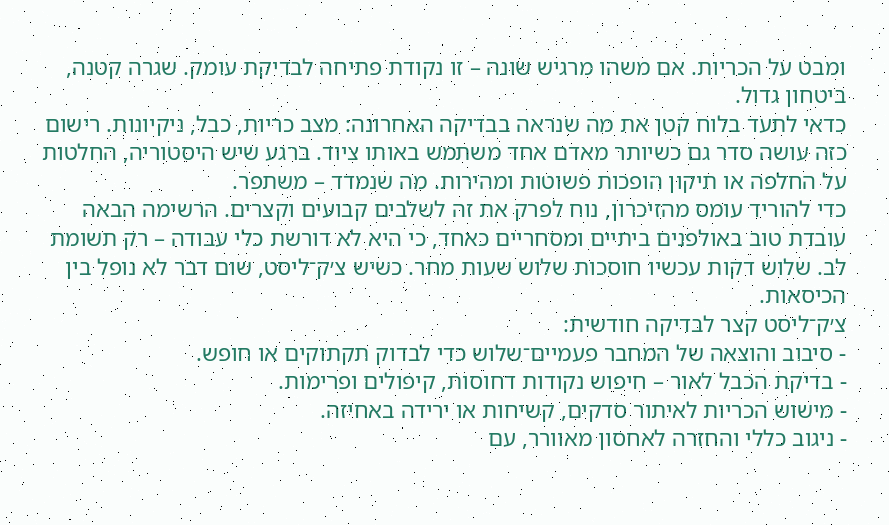ומבט על הכריות. אם משהו מרגיש שונה – זו נקודת פתיחה לבדיקת עומק. שגרה קטנה, ביטחון גדול.
כדאי לתעד בלוח קטן את מה שנראה בבדיקה האחרונה: מצב כריות, כבל, ניקיונות. רישום כזה עושה סדר גם כשיותר מאדם אחד משתמש באותו ציוד. ברגע שיש היסטוריה, החלטות על החלפה או תיקון הופכות פשוטות ומהירות. מה שנמדד – משתפר.
כדי להוריד עומס מהזיכרון, נוח לפרק את זה לשלבים קבועים וקצרים. הרשימה הבאה עובדת טוב באולפנים ביתיים ומסחריים כאחד, כי היא לא דורשת כלי עבודה – רק תשומת לב. שלוש דקות עכשיו חוסכות שלוש שעות מחר. כשיש צ׳ק־ליסט, שום דבר לא נופל בין הכיסאות.
צ׳ק־ליסט קצר לבדיקה חודשית:
- סיבוב והוצאה של המחבר פעמיים־שלוש כדי לבדוק תקתוקים או חופש.
- בדיקת הכבל לאור – חיפוש נקודות דחוסות, קיפולים ופרימות.
- מישוש הכריות לאיתור סדקים, קשיחות או ירידה באחיזה.
- ניגוב כללי והחזרה לאחסון מאוורר, עם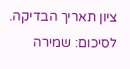ציון תאריך הבדיקה.
לסיכום: שמירה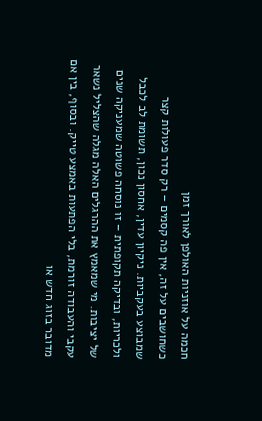חכמה על אוזניות האולפן לאורך זמן
כשחושבים על זה, אין פה קסמים – רק סדר פעולות קצר שמבוצע בעקביות. ניקיון עדין, אחסון נכון, תשומת לב לכבל ולכריות, ובדיקה תקופתית – זו נוסחה פשוטה שמעניקה שנים של יציבות. מי שמאמץ את ההרגלים האלה מגלה שהצליל נשאר עקבי והעבודה זורמת, בלי הפתעות באמצע טייק. ובסוף, בין אם מדובר בזוג חדש או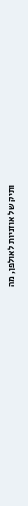ותיק של אוזניות לאולפן, מה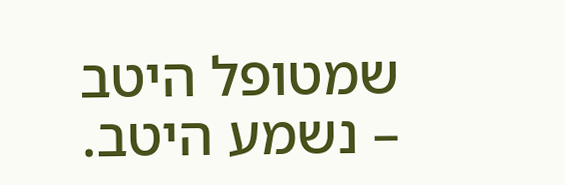שמטופל היטב – נשמע היטב.